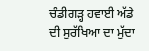ਚੰਡੀਗੜ੍ਹ ਹਵਾਈ ਅੱਡੇ ਦੀ ਸੁਰੱਖਿਆ ਦਾ ਮੁੱਦਾ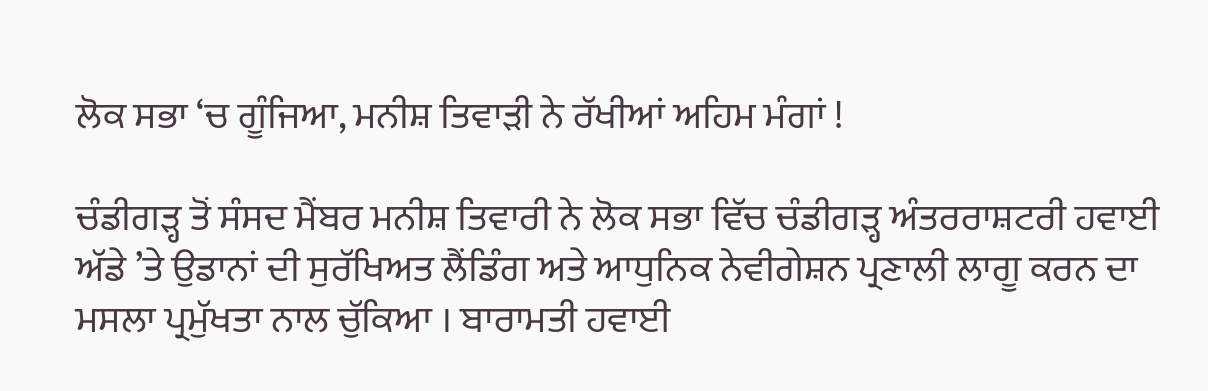ਲੋਕ ਸਭਾ ‘ਚ ਗੂੰਜਿਆ, ਮਨੀਸ਼ ਤਿਵਾੜੀ ਨੇ ਰੱਖੀਆਂ ਅਹਿਮ ਮੰਗਾਂ !

ਚੰਡੀਗੜ੍ਹ ਤੋਂ ਸੰਸਦ ਮੈਂਬਰ ਮਨੀਸ਼ ਤਿਵਾਰੀ ਨੇ ਲੋਕ ਸਭਾ ਵਿੱਚ ਚੰਡੀਗੜ੍ਹ ਅੰਤਰਰਾਸ਼ਟਰੀ ਹਵਾਈ ਅੱਡੇ ’ਤੇ ਉਡਾਨਾਂ ਦੀ ਸੁਰੱਖਿਅਤ ਲੈਂਡਿੰਗ ਅਤੇ ਆਧੁਨਿਕ ਨੇਵੀਗੇਸ਼ਨ ਪ੍ਰਣਾਲੀ ਲਾਗੂ ਕਰਨ ਦਾ ਮਸਲਾ ਪ੍ਰਮੁੱਖਤਾ ਨਾਲ ਚੁੱਕਿਆ । ਬਾਰਾਮਤੀ ਹਵਾਈ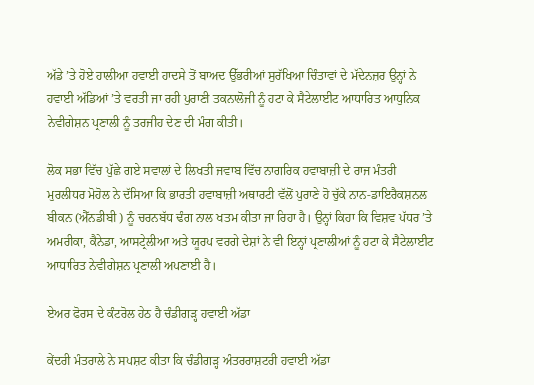ਅੱਡੇ ’ਤੇ ਹੋਏ ਹਾਲੀਆ ਹਵਾਈ ਹਾਦਸੇ ਤੋਂ ਬਾਅਦ ਉੱਭਰੀਆਂ ਸੁਰੱਖਿਆ ਚਿੰਤਾਵਾਂ ਦੇ ਮੱਦੇਨਜ਼ਰ ਉਨ੍ਹਾਂ ਨੇ ਹਵਾਈ ਅੱਡਿਆਂ ’ਤੇ ਵਰਤੀ ਜਾ ਰਹੀ ਪੁਰਾਣੀ ਤਕਨਾਲੋਜੀ ਨੂੰ ਹਟਾ ਕੇ ਸੈਟੇਲਾਈਟ ਆਧਾਰਿਤ ਆਧੁਨਿਕ ਨੇਵੀਗੇਸ਼ਨ ਪ੍ਰਣਾਲੀ ਨੂੰ ਤਰਜੀਹ ਦੇਣ ਦੀ ਮੰਗ ਕੀਤੀ।

ਲੋਕ ਸਭਾ ਵਿੱਚ ਪੁੱਛੇ ਗਏ ਸਵਾਲਾਂ ਦੇ ਲਿਖਤੀ ਜਵਾਬ ਵਿੱਚ ਨਾਗਰਿਕ ਹਵਾਬਾਜ਼ੀ ਦੇ ਰਾਜ ਮੰਤਰੀ ਮੁਰਲੀਧਰ ਮੋਹੋਲ ਨੇ ਦੱਸਿਆ ਕਿ ਭਾਰਤੀ ਹਵਾਬਾਜ਼ੀ ਅਥਾਰਟੀ ਵੱਲੋਂ ਪੁਰਾਣੇ ਹੋ ਚੁੱਕੇ ਨਾਨ-ਡਾਇਰੈਕਸ਼ਨਲ ਬੀਕਨ (ਐੱਨਡੀਬੀ ) ਨੂੰ ਚਰਨਬੱਧ ਢੰਗ ਨਾਲ ਖਤਮ ਕੀਤਾ ਜਾ ਰਿਹਾ ਹੈ। ਉਨ੍ਹਾਂ ਕਿਹਾ ਕਿ ਵਿਸ਼ਵ ਪੱਧਰ ’ਤੇ ਅਮਰੀਕਾ, ਕੈਨੇਡਾ, ਆਸਟ੍ਰੇਲੀਆ ਅਤੇ ਯੂਰਪ ਵਰਗੇ ਦੇਸ਼ਾਂ ਨੇ ਵੀ ਇਨ੍ਹਾਂ ਪ੍ਰਣਾਲੀਆਂ ਨੂੰ ਹਟਾ ਕੇ ਸੈਟੇਲਾਈਟ ਆਧਾਰਿਤ ਨੇਵੀਗੇਸ਼ਨ ਪ੍ਰਣਾਲੀ ਅਪਣਾਈ ਹੈ।

ਏਅਰ ਫੋਰਸ ਦੇ ਕੰਟਰੋਲ ਹੇਠ ਹੈ ਚੰਡੀਗੜ੍ਹ ਹਵਾਈ ਅੱਡਾ

ਕੇਂਦਰੀ ਮੰਤਰਾਲੇ ਨੇ ਸਪਸ਼ਟ ਕੀਤਾ ਕਿ ਚੰਡੀਗੜ੍ਹ ਅੰਤਰਰਾਸ਼ਟਰੀ ਹਵਾਈ ਅੱਡਾ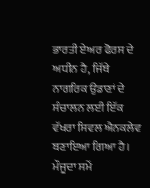ਭਾਰਤੀ ਏਅਰ ਫੋਰਸ ਦੇ ਅਧੀਨ ਹੈ, ਜਿੱਥੇ ਨਾਗਰਿਕ ਉਡਾਣਾਂ ਦੇ ਸੰਚਾਲਨ ਲਈ ਇੱਕ ਵੱਖਰਾ ਸਿਵਲ ਐਨਕਲੇਵ ਬਣਾਇਆ ਗਿਆ ਹੈ। ਮੌਜੂਦਾ ਸਮੇਂ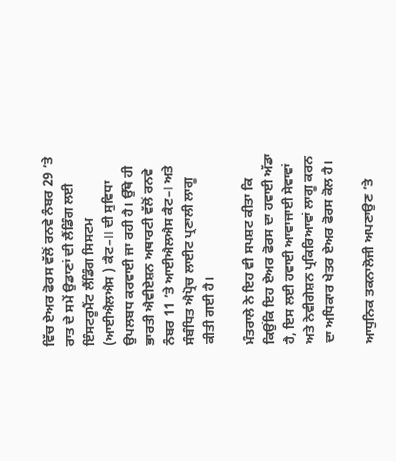ਵਿੱਚ ਏਅਰ ਫੋਰਸ ਵੱਲੋਂ ਰਨਵੇ ਨੰਬਰ 29 ’ਤੇ ਰਾਤ ਦੇ ਸਮੇਂ ਉਡਾਣਾਂ ਦੀ ਲੈਂਡਿੰਗ ਲਈ ਇੰਸਟਰੂਮੈਂਟ ਲੈਂਡਿੰਗ ਸਿਸਟਮ (ਆਈਐਲਐਸ ) ਕੈਟ–II ਦੀ ਸੁਵਿਧਾ ਉਪਲਬਧ ਕਰਵਾਈ ਜਾ ਰਹੀ ਹੈ। ਉੱਥੇ ਹੀ ਭਾਰਤੀ ਐਵੀਏਸ਼ਨ ਅਥਾਰਟੀ ਵੱਲੋਂ ਰਨਵੇ ਨੰਬਰ 11 ’ਤੇ ਆਈਐਲਐਸ ਕੈਟ–I ਅਤੇ ਸੰਬੰਧਿਤ ਐਪ੍ਰੋਚ ਲਾਈਟ ਪ੍ਰਣਾਲੀ ਲਾਗੂ ਕੀਤੀ ਗਈ ਹੈ।

ਮੰਤਰਾਲੇ ਨੇ ਇਹ ਵੀ ਸਪਸ਼ਟ ਕੀਤਾ ਕਿ ਕਿਉਂਕਿ ਇਹ ਏਅਰ ਫੋਰਸ ਦਾ ਹਵਾਈ ਅੱਡਾ ਹੈ, ਇਸ ਲਈ ਹਵਾਈ ਆਵਾਜਾਈ ਸੇਵਾਵਾਂ ਅਤੇ ਨੇਵੀਗੇਸ਼ਨ ਪ੍ਰਕਿਰਿਆਵਾਂ ਲਾਗੂ ਕਰਨ ਦਾ ਅਧਿਕਾਰ ਖੇਤਰ ਏਅਰ ਫੋਰਸ ਕੋਲ ਹੈ।

ਆਧੁਨਿਕ ਤਕਨਾਲੋਜੀ ਅਪਣਾਉਣ ’ਤੇ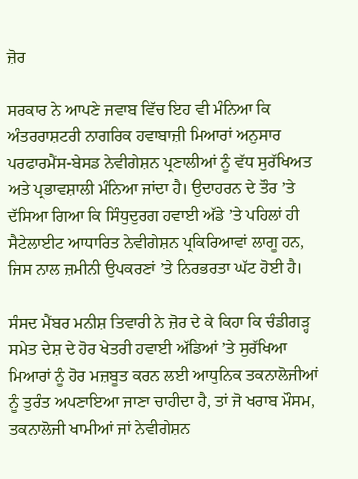ਜ਼ੋਰ

ਸਰਕਾਰ ਨੇ ਆਪਣੇ ਜਵਾਬ ਵਿੱਚ ਇਹ ਵੀ ਮੰਨਿਆ ਕਿ ਅੰਤਰਰਾਸ਼ਟਰੀ ਨਾਗਰਿਕ ਹਵਾਬਾਜ਼ੀ ਮਿਆਰਾਂ ਅਨੁਸਾਰ ਪਰਫਾਰਮੈਂਸ-ਬੇਸਡ ਨੇਵੀਗੇਸ਼ਨ ਪ੍ਰਣਾਲੀਆਂ ਨੂੰ ਵੱਧ ਸੁਰੱਖਿਅਤ ਅਤੇ ਪ੍ਰਭਾਵਸ਼ਾਲੀ ਮੰਨਿਆ ਜਾਂਦਾ ਹੈ। ਉਦਾਹਰਨ ਦੇ ਤੌਰ ’ਤੇ ਦੱਸਿਆ ਗਿਆ ਕਿ ਸਿੰਧੁਦੁਰਗ ਹਵਾਈ ਅੱਡੇ ’ਤੇ ਪਹਿਲਾਂ ਹੀ ਸੈਟੇਲਾਈਟ ਆਧਾਰਿਤ ਨੇਵੀਗੇਸ਼ਨ ਪ੍ਰਕਿਰਿਆਵਾਂ ਲਾਗੂ ਹਨ, ਜਿਸ ਨਾਲ ਜ਼ਮੀਨੀ ਉਪਕਰਣਾਂ ’ਤੇ ਨਿਰਭਰਤਾ ਘੱਟ ਹੋਈ ਹੈ।

ਸੰਸਦ ਮੈਂਬਰ ਮਨੀਸ਼ ਤਿਵਾਰੀ ਨੇ ਜ਼ੋਰ ਦੇ ਕੇ ਕਿਹਾ ਕਿ ਚੰਡੀਗੜ੍ਹ ਸਮੇਤ ਦੇਸ਼ ਦੇ ਹੋਰ ਖੇਤਰੀ ਹਵਾਈ ਅੱਡਿਆਂ ’ਤੇ ਸੁਰੱਖਿਆ ਮਿਆਰਾਂ ਨੂੰ ਹੋਰ ਮਜ਼ਬੂਤ ਕਰਨ ਲਈ ਆਧੁਨਿਕ ਤਕਨਾਲੋਜੀਆਂ ਨੂੰ ਤੁਰੰਤ ਅਪਣਾਇਆ ਜਾਣਾ ਚਾਹੀਦਾ ਹੈ, ਤਾਂ ਜੋ ਖਰਾਬ ਮੌਸਮ, ਤਕਨਾਲੋਜੀ ਖਾਮੀਆਂ ਜਾਂ ਨੇਵੀਗੇਸ਼ਨ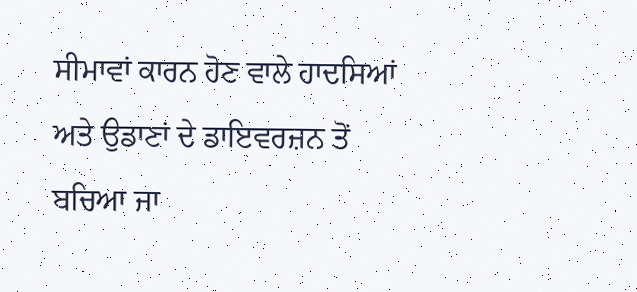ਸੀਮਾਵਾਂ ਕਾਰਨ ਹੋਣ ਵਾਲੇ ਹਾਦਸਿਆਂ ਅਤੇ ਉਡਾਣਾਂ ਦੇ ਡਾਇਵਰਜ਼ਨ ਤੋਂ ਬਚਿਆ ਜਾ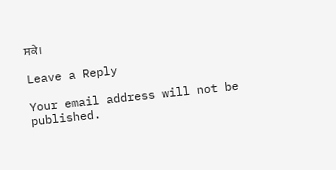ਸਕੇ।

Leave a Reply

Your email address will not be published.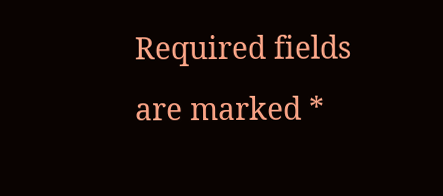Required fields are marked *